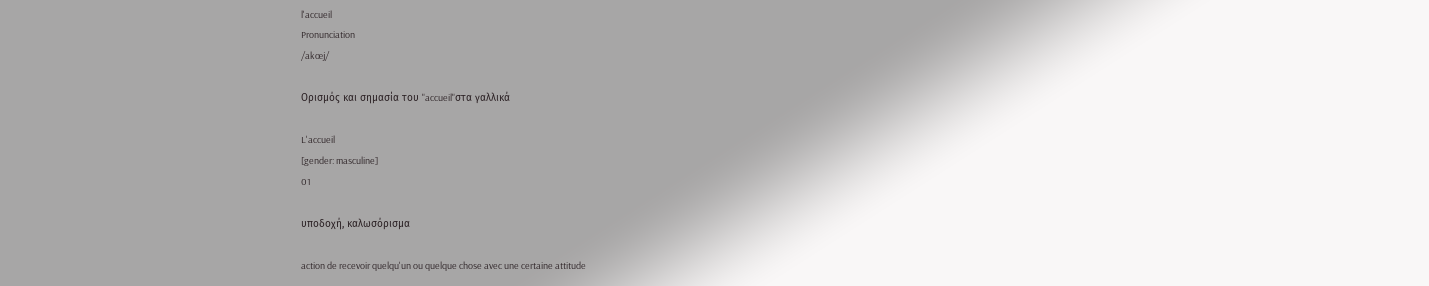l'accueil
Pronunciation
/akœj/

Ορισμός και σημασία του "accueil"στα γαλλικά

L'accueil
[gender: masculine]
01

υποδοχή, καλωσόρισμα

action de recevoir quelqu'un ou quelque chose avec une certaine attitude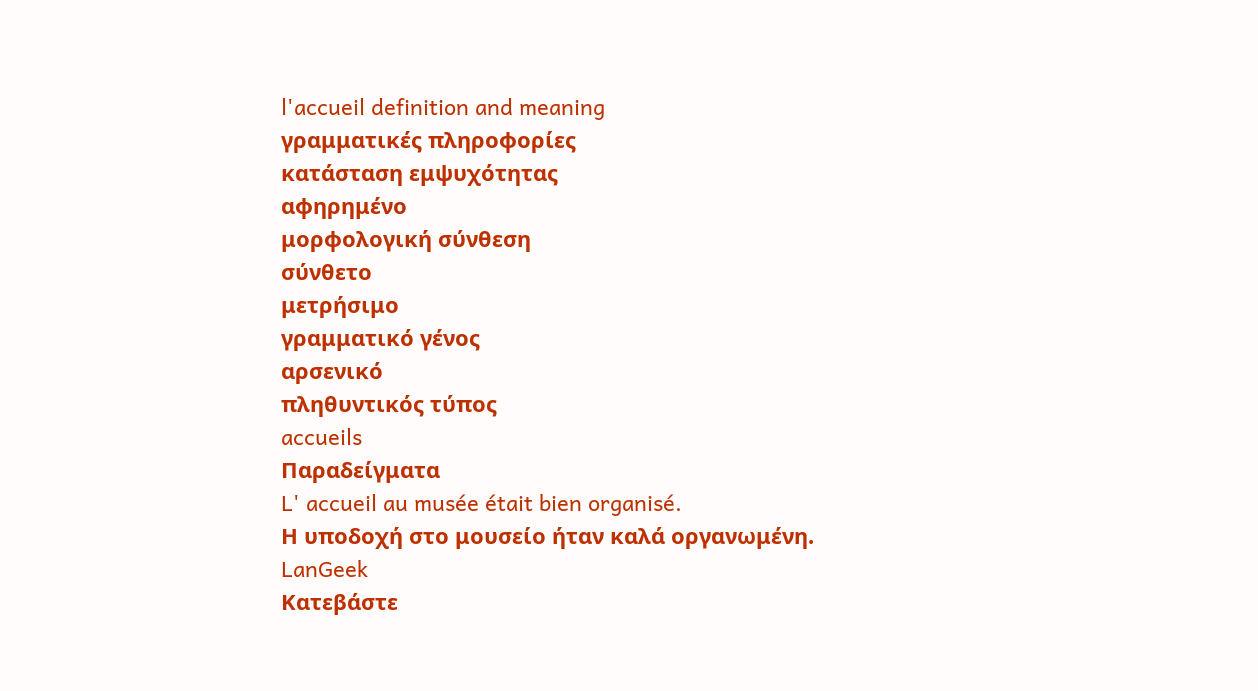l'accueil definition and meaning
γραμματικές πληροφορίες
κατάσταση εμψυχότητας
αφηρημένο
μορφολογική σύνθεση
σύνθετο
μετρήσιμο
γραμματικό γένος
αρσενικό
πληθυντικός τύπος
accueils
Παραδείγματα
L' accueil au musée était bien organisé.
Η υποδοχή στο μουσείο ήταν καλά οργανωμένη.
LanGeek
Κατεβάστε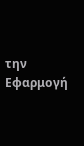την Εφαρμογή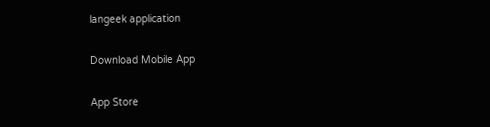langeek application

Download Mobile App

App Store